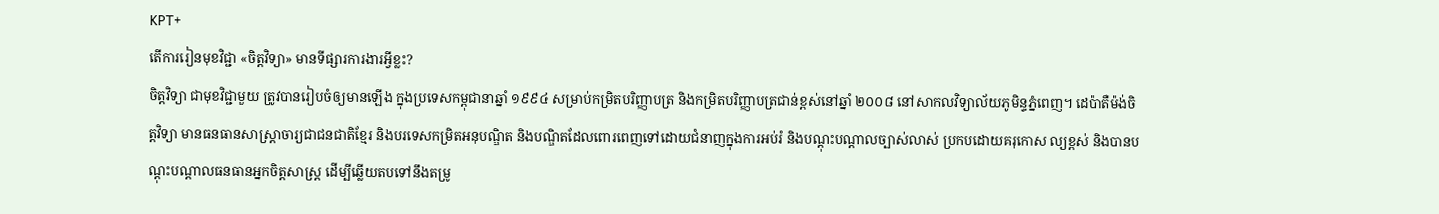KPT+
តើការរៀនមុខវិជ្ជា «ចិត្តវិទ្យា» មានទីផ្សារការងារអ្វីខ្លះ?
ចិត្តវិទ្យា ជាមុខវិជ្ជាមួយ ត្រូវបានរៀបចំឲ្យមានឡើង ក្នុងប្រទេសកម្ពុជានាឆ្នាំ ១៩៩៤ សម្រាប់កម្រិតបរិញ្ញាបត្រ និងកម្រិតបរិញ្ញាបត្រជាន់ខ្ពស់នៅឆ្នាំ ២០០៨ នៅសាកលវិទ្យាល័យភូមិន្ទភ្នំពេញ។ ដេប៉ាតឺម៉ង់ចិត្តវិទ្យា មានធនធានសាស្រ្តាចារ្យជាជនជាតិខ្មែរ និងបរទេសកម្រិតអនុបណ្ឌិត និងបណ្ឌិតដែលពោរពេញទៅដោយជំនាញក្នុងការអប់រំ និងបណ្ដុះបណ្ដាលច្បាស់លាស់ ប្រកបដោយគរុកោស ល្យខ្ពស់ និងបានបណ្ដុះបណ្ដាលធនធានអ្នកចិត្តសាស្រ្ត ដើម្បីឆ្លើយតបទៅនឹងតម្រូ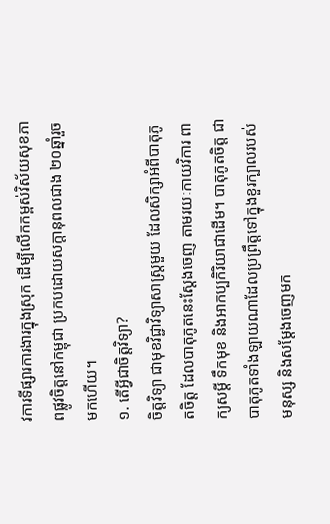វការទីផ្សារការងារក្នុងស្រុក ដើម្បីលើកកម្ពស់វិស័យសុខភាពផ្លូវចិត្តនៅកម្ពុជា ប្រកបដោយសក្តានុពលជាង ២០ឆ្នាំរួចមកហើយ។
១. តើអ្វីជាចិត្តវិទ្យា?
ចិត្តវិទ្យា ជាមុខវិជ្ជាវិទ្យាសាស្រ្តមួយ ដែលសិក្សាអំពីបាតុភូតចិត្ត ដែលបាតុភូតនេះស្ដែងចេញ តាមរយៈកាយវិការ ពាក្យសម្ដី ទឹកមុខ និងអាកប្បកិរិយាជាដើម។ បាតុភូតចិត្ត ជាបាតុភូតទាំងឡាយណាដែលប្រព្រឹត្តទៅក្នុងខួរក្បាលរបស់មនុស្ស និងសម្ដែងចេញមក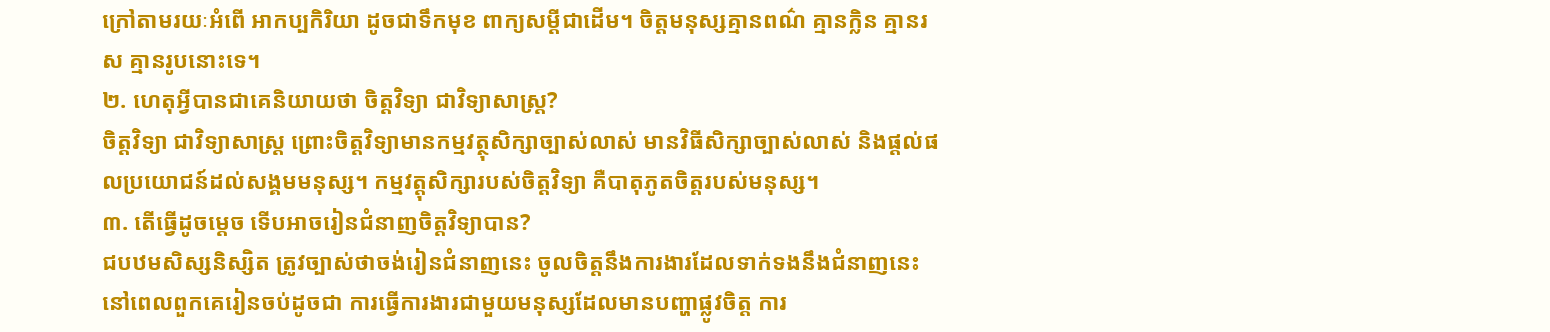ក្រៅតាមរយៈអំពើ អាកប្បកិរិយា ដូចជាទឹកមុខ ពាក្យសម្ដីជាដើម។ ចិត្តមនុស្សគ្មានពណ៌ គ្មានក្លិន គ្មានរស គ្មានរូបនោះទេ។
២. ហេតុអ្វីបានជាគេនិយាយថា ចិត្តវិទ្យា ជាវិទ្យាសាស្រ្ត?
ចិត្តវិទ្យា ជាវិទ្យាសាស្រ្ត ព្រោះចិត្តវិទ្យាមានកម្មវត្ថុសិក្សាច្បាស់លាស់ មានវិធីសិក្សាច្បាស់លាស់ និងផ្ដល់ផលប្រយោជន៍ដល់សង្គមមនុស្ស។ កម្មវត្តុសិក្សារបស់ចិត្តវិទ្យា គឺបាតុភូតចិត្តរបស់មនុស្ស។
៣. តើធ្វើដូចម្ដេច ទើបអាចរៀនជំនាញចិត្តវិទ្យាបាន?
ជបឋមសិស្សនិស្សិត ត្រូវច្បាស់ថាចង់រៀនជំនាញនេះ ចូលចិត្តនឹងការងារដែលទាក់ទងនឹងជំនាញនេះនៅពេលពួកគេរៀនចប់ដូចជា ការធ្វើការងារជាមួយមនុស្សដែលមានបញ្ហាផ្លូវចិត្ត ការ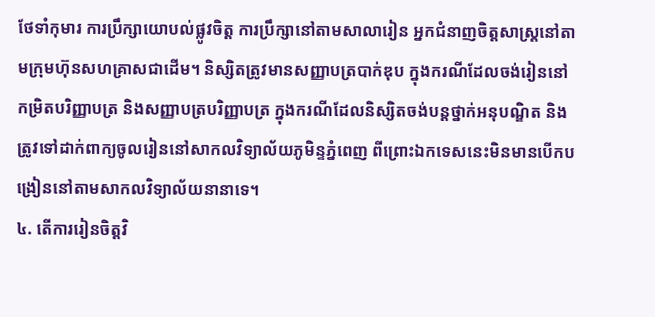ថែទាំកុមារ ការប្រឹក្សាយោបល់ផ្លូវចិត្ត ការប្រឹក្សានៅតាមសាលារៀន អ្នកជំនាញចិត្តសាស្រ្តនៅតាមក្រុមហ៊ុនសហគ្រាសជាដើម។ និស្សិតត្រូវមានសញ្ញាបត្របាក់ឌុប ក្នុងករណីដែលចង់រៀននៅកម្រិតបរិញ្ញាបត្រ និងសញ្ញាបត្របរិញ្ញាបត្រ ក្នុងករណីដែលនិស្សិតចង់បន្តថ្នាក់អនុបណ្ឌិត និងត្រូវទៅដាក់ពាក្យចូលរៀននៅសាកលវិទ្យាល័យភូមិន្ទភ្នំពេញ ពីព្រោះឯកទេសនេះមិនមានបើកបង្រៀននៅតាមសាកលវិទ្យាល័យនានាទេ។
៤. តើការរៀនចិត្តវិ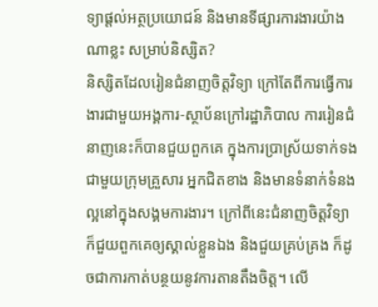ទ្យាផ្ដល់អត្ថប្រយោជន៍ និងមានទីផ្សារការងារយ៉ាងណាខ្លះ សម្រាប់និស្សិត?
និស្សិតដែលរៀនជំនាញចិត្តវិទ្យា ក្រៅតែពីការធ្វើការងារជាមួយអង្គការ-ស្ថាប័នក្រៅរដ្ឋាភិបាល ការរៀនជំនាញនេះក៏បានជួយពួកគេ ក្នុងការប្រាស្រ័យទាក់ទងជាមួយក្រុមគ្រួសារ អ្នកជិតខាង និងមានទំនាក់ទំនងល្អនៅក្នុងសង្គមការងារ។ ក្រៅពីនេះជំនាញចិត្តវិទ្យា ក៏ជួយពួកគេឲ្យស្គាល់ខ្លួនឯង និងជួយគ្រប់គ្រង ក៏ដូចជាការកាត់បន្ថយនូវការតានតឹងចិត្ត។ លើ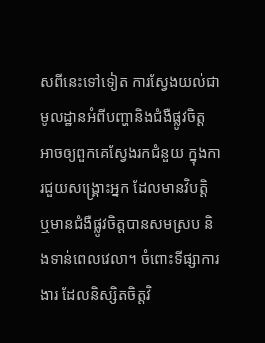សពីនេះទៅទៀត ការស្វែងយល់ជាមូលដ្ឋានអំពីបញ្ហានិងជំងឺផ្លូវចិត្ត អាចឲ្យពួកគេស្វែងរកជំនួយ ក្នុងការជួយសង្គ្រោះអ្នក ដែលមានវិបត្តិ ឬមានជំងឺផ្លូវចិត្តបានសមស្រប និងទាន់ពេលវេលា។ ចំពោះទីផ្សាការងារ ដែលនិស្សិតចិត្តវិ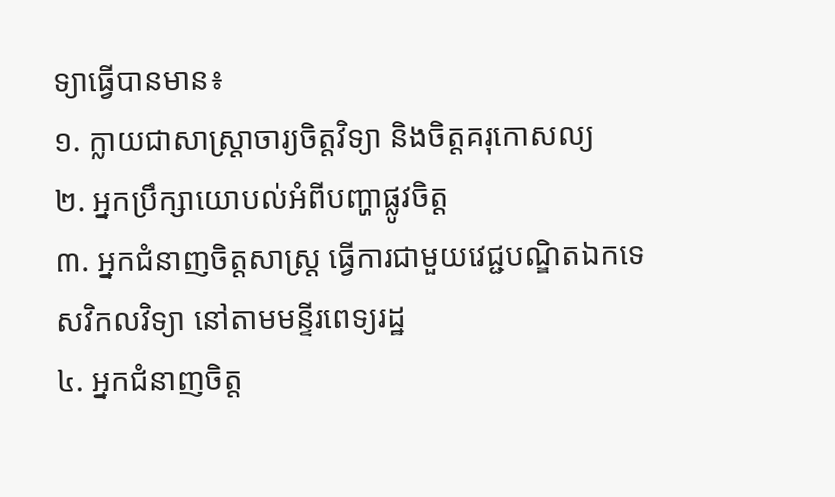ទ្យាធ្វើបានមាន៖
១. ក្លាយជាសាស្រ្តាចារ្យចិត្តវិទ្យា និងចិត្តគរុកោសល្យ
២. អ្នកប្រឹក្សាយោបល់អំពីបញ្ហាផ្លូវចិត្ត
៣. អ្នកជំនាញចិត្តសាស្រ្ត ធ្វើការជាមួយវេជ្ជបណ្ឌិតឯកទេសវិកលវិទ្យា នៅតាមមន្ទីរពេទ្យរដ្ឋ
៤. អ្នកជំនាញចិត្ត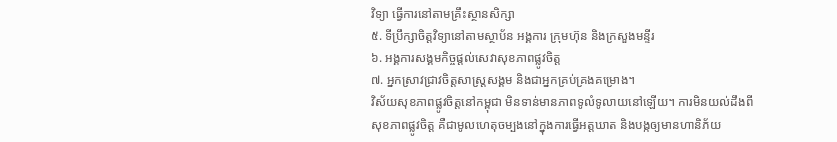វិទ្យា ធ្វើការនៅតាមគ្រឹះស្ថានសិក្សា
៥. ទីប្រឹក្សាចិត្តវិទ្យានៅតាមស្ថាប័ន អង្គការ ក្រុមហ៊ុន និងក្រសួងមន្ទីរ
៦. អង្គការសង្គមកិច្ចផ្ដល់សេវាសុខភាពផ្លូវចិត្ត
៧. អ្នកស្រាវជ្រាវចិត្តសាស្ត្រសង្គម និងជាអ្នកគ្រប់គ្រងគម្រោង។
វិស័យសុខភាពផ្លូវចិត្តនៅកម្ពុជា មិនទាន់មានភាពទូលំទូលាយនៅឡើយ។ ការមិនយល់ដឹងពីសុខភាពផ្លូវចិត្ត គឺជាមូលហេតុចម្បងនៅក្នុងការធ្វើអត្តឃាត និងបង្កឲ្យមានហានិភ័យ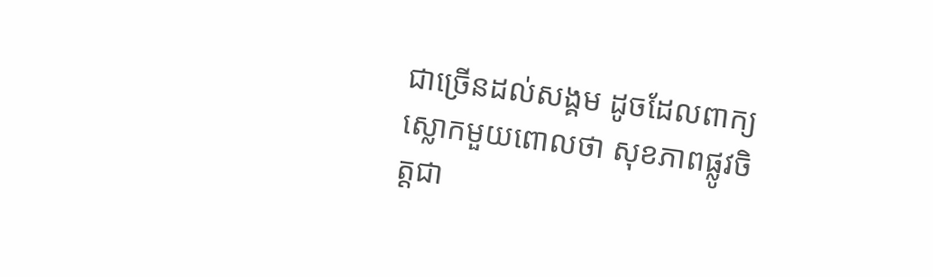ជាច្រើនដល់សង្គម ដូចដែលពាក្យស្លោកមួយពោលថា សុខភាពផ្លូវចិត្តជា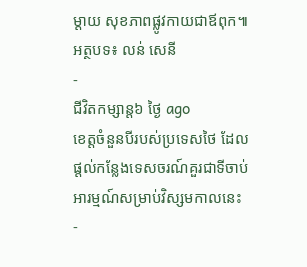ម្ដាយ សុខភាពផ្លូវកាយជាឪពុក៕
អត្ថបទ៖ លន់ សេនី
-
ជីវិតកម្សាន្ដ៦ ថ្ងៃ ago
ខេត្តចំនួនបីរបស់ប្រទេសថៃ ដែលផ្តល់កន្លែងទេសចរណ៍គួរជាទីចាប់អារម្មណ៍សម្រាប់វិស្សមកាលនេះ
-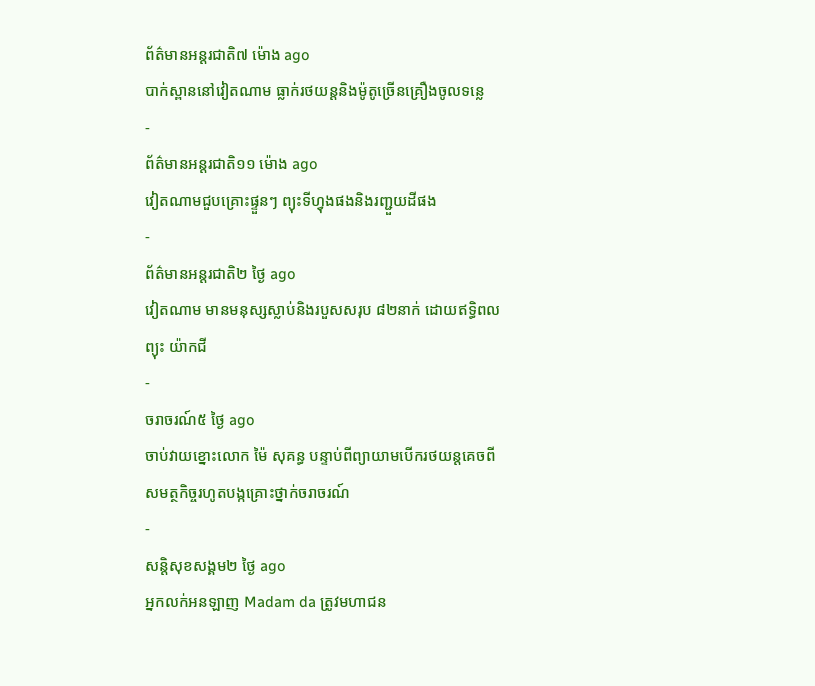ព័ត៌មានអន្ដរជាតិ៧ ម៉ោង ago
បាក់ស្ពាននៅវៀតណាម ធ្លាក់រថយន្តនិងម៉ូតូច្រើនគ្រឿងចូលទន្លេ
-
ព័ត៌មានអន្ដរជាតិ១១ ម៉ោង ago
វៀតណាមជួបគ្រោះផ្ទួនៗ ព្យុះទីហ្វុងផងនិងរញ្ជួយដីផង
-
ព័ត៌មានអន្ដរជាតិ២ ថ្ងៃ ago
វៀតណាម មានមនុស្សស្លាប់និងរបួសសរុប ៨២នាក់ ដោយឥទ្ធិពលព្យុះ យ៉ាកជី
-
ចរាចរណ៍៥ ថ្ងៃ ago
ចាប់វាយខ្នោះលោក ម៉ៃ សុគន្ធ បន្ទាប់ពីព្យាយាមបើករថយន្ដគេចពីសមត្ថកិច្ចរហូតបង្កគ្រោះថ្នាក់ចរាចរណ៍
-
សន្តិសុខសង្គម២ ថ្ងៃ ago
អ្នកលក់អនឡាញ Madam da ត្រូវមហាជន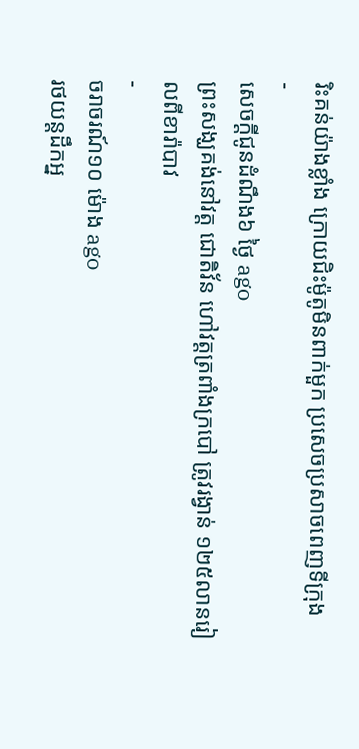រិះគន់យ៉ាងខ្លាំង ក្រោយជិះម៉ូតូមិនពាក់មួក ប្រសេចប្រសាចពេញទីក្រុង
-
សេចក្ដីជូនដំណឹង៦ ថ្ងៃ ago
ព្រះសង្ឃគង់នៅវត្ត ជោតិវ័ន ហៅវត្តត្រពាំងក្របៅ ត្រូវរង្វាន់ ១២៥លានរៀលពីខារ៉ាបាវ
-
ចរាចរណ៍១០ ម៉ោង ago
រថយន្តដឹកអ្ន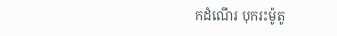កដំណើរ បុករះម៉ូតូ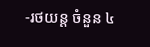-រថយន្ត ចំនួន ៤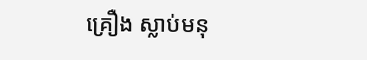គ្រឿង ស្លាប់មនុ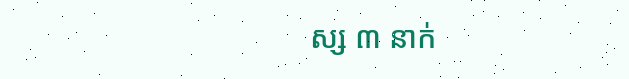ស្ស ៣ នាក់